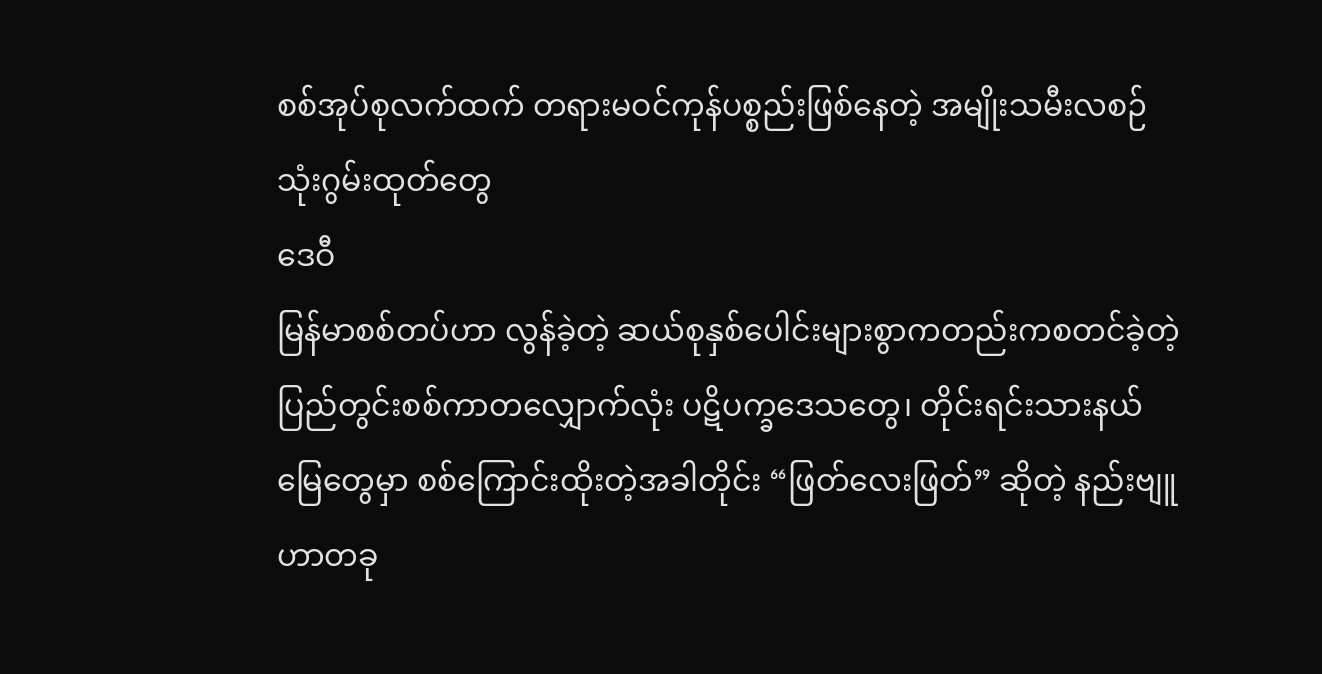စစ်အုပ်စုလက်ထက် တရားမဝင်ကုန်ပစ္စည်းဖြစ်နေတဲ့ အမျိုးသမီးလစဉ်သုံးဂွမ်းထုတ်တွေ
ဒေဝီ
မြန်မာစစ်တပ်ဟာ လွန်ခဲ့တဲ့ ဆယ်စုနှစ်ပေါင်းများစွာကတည်းကစတင်ခဲ့တဲ့ ပြည်တွင်းစစ်ကာတလျှောက်လုံး ပဋိပက္ခဒေသတွေ၊ တိုင်းရင်းသားနယ်မြေတွေမှာ စစ်ကြောင်းထိုးတဲ့အခါတိုင်း “ဖြတ်လေးဖြတ်” ဆိုတဲ့ နည်းဗျူဟာတခု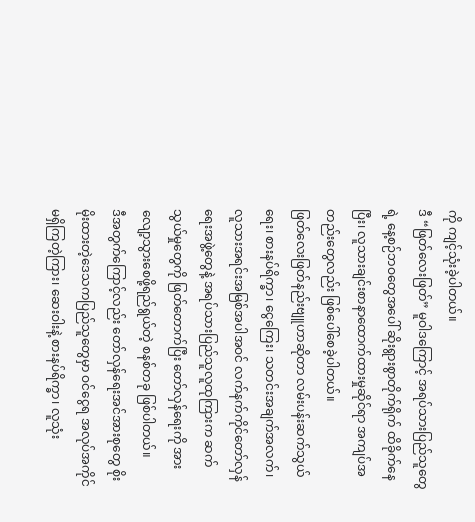ကို ကျင့်သုံးခဲ့ပါတယ်။
ဒီ “ဖြတ်လေးဖြတ်” မူဝါဒကြောင့် အရပ်သားပြည်သူတွေရဲ့ နေ့စဉ်ဘဝတွေအပေါ် ဆိုးရွားစွာတိုက်ရိုက် ထိခိုက်နေပြီး၊ လူသားချင်းစာနာထောက်ထားမှုဆိုင်ရာ အကျပ်အတည်းတွေလည်း ဖြစ်ပေါ်စေခဲ့ပါတယ်။
ဖြတ်လေးဖြတ်နည်းဗျူဟာဆိုတာ လမ်းပန်းဆက်သွယ်ရေး၊ စားနပ်ရိက္ခာ၊ ငွေကြေး၊ သတင်းအချက်အလက်၊ လူသားအရင်းအမြစ်အပါအဝင် လက်နက်ကိုင်တော်လှန်ရေးအဖွဲ့တွေနဲ့ အရပ်သားပြည်သူလူထုကြားက ဆက်သွယ်မှုတွေကို ဖြတ်တောက်ပြီး တော်လှန်ရေးကို အားလျော့သွားစေဖို့ရည်ရွယ်တဲ့ စနစ်တခု ဖြစ်ပါတယ်။
ဒီအတွက်ကြောင့်လည်း တော်လှန်ရေးအင်အားစုတွေ စိုးမိုးထားတဲ့ဒေသကပြည်သူတွေမှာ ဝင်ငွေရ အလုပ်အကိုင် မရှိကြတဲ့ကြား၊ ဆေးဝါးနဲ့ စားနပ်ရိက္ခာ၊ လူသုံး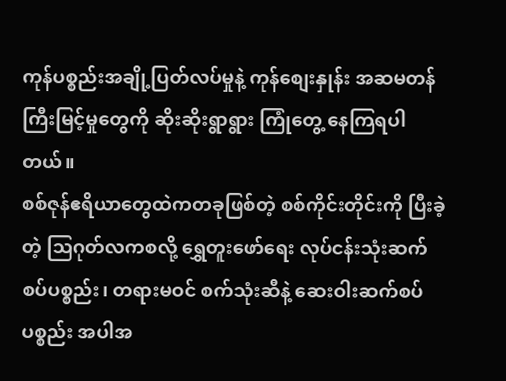ကုန်ပစ္စည်းအချို့ပြတ်လပ်မှုနဲ့ ကုန်စျေးနှုန်း အဆမတန် ကြီးမြင့်မှုတွေကို ဆိုးဆိုးရွာရွား ကြုံတွေ့ နေကြရပါတယ်။
စစ်ဇုန်ဧရိယာတွေထဲကတခုဖြစ်တဲ့ စစ်ကိုင်းတိုင်းကို ပြီးခဲ့တဲ့ သြဂုတ်လကစလို့ ရွှေတူးဖော်ရေး လုပ်ငန်းသုံးဆက်စပ်ပစ္စည်း၊ တရားမဝင် စက်သုံးဆီနဲ့ ဆေးဝါးဆက်စပ်ပစ္စည်း အပါအ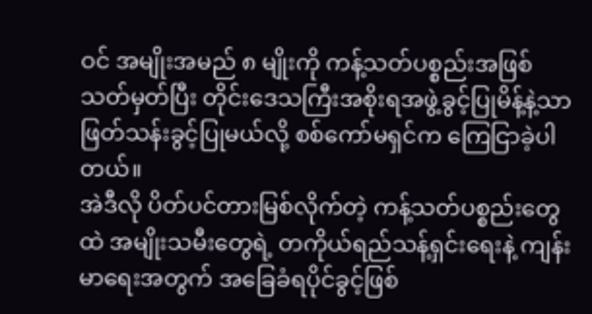ဝင် အမျိုးအမည် ၈ မျိုးကို ကန့်သတ်ပစ္စည်းအဖြစ်သတ်မှတ်ပြီး တိုင်းဒေသကြီးအစိုးရအဖွဲ့ခွင့်ပြုမိန့်နဲ့သာ ဖြတ်သန်းခွင့်ပြုမယ်လို့ စစ်ကော်မရှင်က ကြေငြာခဲ့ပါတယ်။
အဲဒီလို ပိတ်ပင်တားမြစ်လိုက်တဲ့ ကန့်သတ်ပစ္စည်းတွေထဲ အမျိုးသမီးတွေရဲ့ တကိုယ်ရည်သန့်ရှင်းရေးနဲ့ ကျန်းမာရေးအတွက် အခြေခံရပိုင်ခွင့်ဖြစ်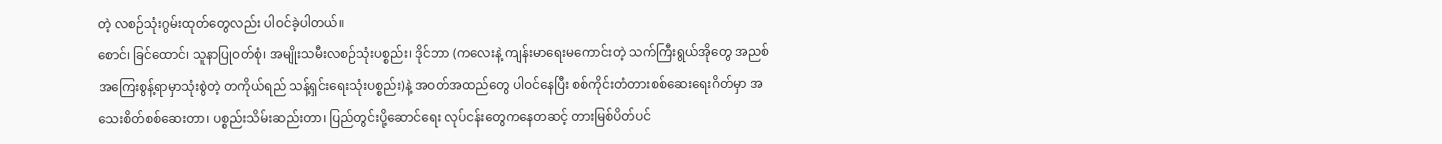တဲ့ လစဉ်သုံးဂွမ်းထုတ်တွေလည်း ပါဝင်ခဲ့ပါတယ်။
စောင်၊ ခြင်ထောင်၊ သူနာပြုဝတ်စုံ၊ အမျိုးသမီးလစဉ်သုံးပစ္စည်း၊ ဒိုင်ဘာ (ကလေးနဲ့ ကျန်းမာရေးမကောင်းတဲ့ သက်ကြီးရွယ်အိုတွေ အညစ်အကြေးစွန့်ရာမှာသုံးစွဲတဲ့ တကိုယ်ရည် သန့်ရှင်းရေးသုံးပစ္စည်း)နဲ့ အဝတ်အထည်တွေ ပါဝင်နေပြီး စစ်ကိုင်းတံတားစစ်ဆေးရေးဂိတ်မှာ အသေးစိတ်စစ်ဆေးတာ၊ ပစ္စည်းသိမ်းဆည်းတာ၊ ပြည်တွင်းပို့ဆောင်ရေး လုပ်ငန်းတွေကနေတဆင့် တားမြစ်ပိတ်ပင်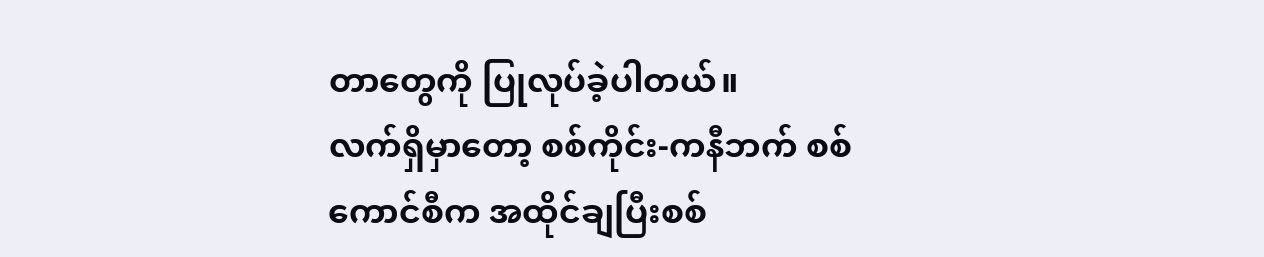တာတွေကို ပြုလုပ်ခဲ့ပါတယ်။
လက်ရှိမှာတော့ စစ်ကိုင်း-ကနီဘက် စစ်ကောင်စီက အထိုင်ချပြီးစစ်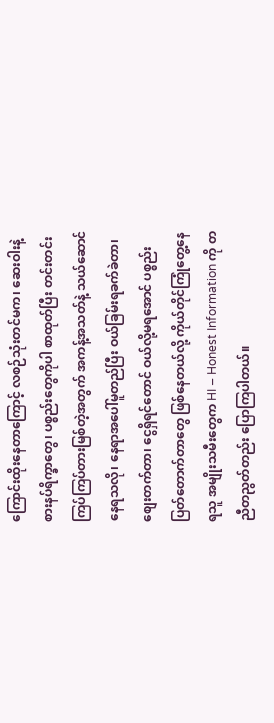ကြောင်းထိုးနေတာကြောင့် လစဉ်သုံးတင်မက၊ ဆေးဝါးနဲ့ စားနပ်ရိက္ခာတွေ၊ ပစ္စည်းတွေကိုပါ စာထုတ်ပြီး တင်းတင်းကြပ်ကြပ်တားမြစ်တဲ့အတွက် အကန့်အသတ်နဲ့ သယ်ဆောင်နေရသလို၊ နေရာအပေါ်မူတည်ပြီး ဝယ်ခြမ်းရခက်ခဲတာ၊ စျေးတက်တာ၊ ငွေရှိရင်တောင် ဝယ်လို့မရအောင် ပစ္စည်းပြတ်တောက်တာတွေ ဖြစ်နေတယ်လို့ ကိုယ်တိုင်ကြုံတွေ့နေရသူ အမျိုးသမီးတွေက HI – Honest Information ကို တညီတညွတ်တည်း ပြောကြပါတယ်။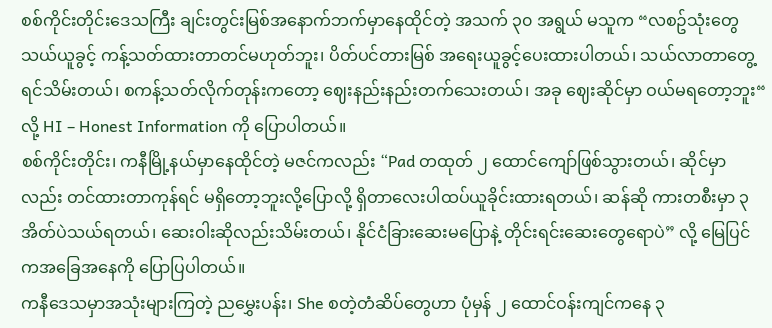စစ်ကိုင်းတိုင်းဒေသကြီး ချင်းတွင်းမြစ်အနောက်ဘက်မှာနေထိုင်တဲ့ အသက် ၃၀ အရွယ် မသူက “လစဥ်သုံးတွေသယ်ယူခွင့် ကန့်သတ်ထားတာတင်မဟုတ်ဘူး၊ ပိတ်ပင်တားမြစ် အရေးယူခွင့်ပေးထားပါတယ်၊ သယ်လာတာတွေ့ရင်သိမ်းတယ်၊ စကန့်သတ်လိုက်တုန်းကတော့ ဈေးနည်းနည်းတက်သေးတယ်၊ အခု ဈေးဆိုင်မှာ ဝယ်မရတော့ဘူး“ လို့ HI – Honest Information ကို ပြောပါတယ်။
စစ်ကိုင်းတိုင်း၊ ကနီမြို့နယ်မှာနေထိုင်တဲ့ မဇင်ကလည်း “Pad တထုတ် ၂ ထောင်ကျော်ဖြစ်သွားတယ်၊ ဆိုင်မှာလည်း တင်ထားတာကုန်ရင် မရှိတော့ဘူးလို့ပြောလို့ ရှိတာလေးပါထပ်ယူခိုင်းထားရတယ်၊ ဆန်ဆို ကားတစီးမှာ ၃ အိတ်ပဲသယ်ရတယ်၊ ဆေးဝါးဆိုလည်းသိမ်းတယ်၊ နိုင်ငံခြားဆေးမပြောနဲ့ တိုင်းရင်းဆေးတွေရောပဲ” လို့ မြေပြင်ကအခြေအနေကို ပြောပြပါတယ်။
ကနီဒေသမှာအသုံးများကြတဲ့ ညမွှေးပန်း၊ She စတဲ့တံဆိပ်တွေဟာ ပုံမှန် ၂ ထောင်ဝန်းကျင်ကနေ ၃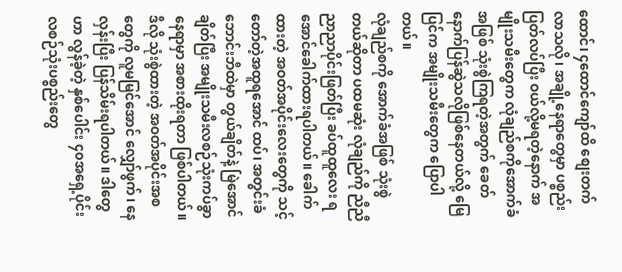ထောင်၊ ၄ထောင်ကျော်ထိ စျေးတက်လာသလို၊ အချို့နေရာတွေမှာ ပစ္စည်းပြတ်လပ်ပြီး ဝယ်လို့မရတဲ့နောက် အမျိုးသမီးတွေက လုံချည်စကိုအောက်ခံအဖြစ် သုံးစွဲကြရတဲ့အတွက် ခေတ်နောက်ပြန်ဆွဲသလိုဖြစ်နေတယ်လို့ မြေပြင်က အမျိုးသမီးတွေက ပြောပါတယ်။
လုံချည်စကို အောက်ခံအဖြစ် သုံးစွဲတယ်ဆိုတာ ပထမဆုံး လုံချည်ကို ညီညီညာညာပိုင်းဖြတ်ပြီး ခပ်ထူထူလေး ရအောင်ခေါက်ထားရပါတယ်။ ခေါက်ထားတဲ့ အဝတ်အပိုင်းလေးတွေကို သင့်တော်တဲ့အထူရအောင် ထပ်၊ အတွင်းခံဘောင်းဘီထဲမှာ တွယ်ချိတ်နဲ့ မြဲအောင်ချိတ်ပြီး အမျိုးသမီးလစဉ်သုံးကပ်ခွာနေရာမှာ အစားထိုးရတာ ဖြစ်ပါတယ်။
ဒီလို သုံးစွဲထားတဲ့ အဝတ်အပိုင်းအစတွေကို လူမမြင်အောင် လျှော်ဖွက်၊ နေလှန်းပြီး ပြန်သိမ်းရပါတယ်။ ဒါတွေဟာ လွန်ခဲ့တဲ့ နှစ်ပေါင်း ၄၀အရှေ့ပိုင်း လစဉ်သုံးပစ္စည်းတွေ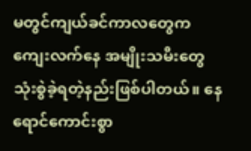မတွင်ကျယ်ခင်ကာလတွေက ကျေးလက်နေ အမျိုးသမီးတွေ သုံးစွဲခဲ့ရတဲ့နည်းဖြစ်ပါတယ်။ နေရောင်ကောင်းစွာ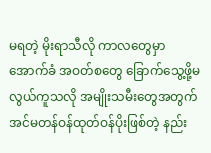မရတဲ့ မိုးရာသီလို ကာလတွေမှာ အောက်ခံ အဝတ်စတွေ ခြောက်သွေ့ဖို့မလွယ်ကူသလို အမျိုးသမီးတွေအတွက် အင်မတန်ဝန်ထုတ်ဝန်ပိုးဖြစ်တဲ့ နည်း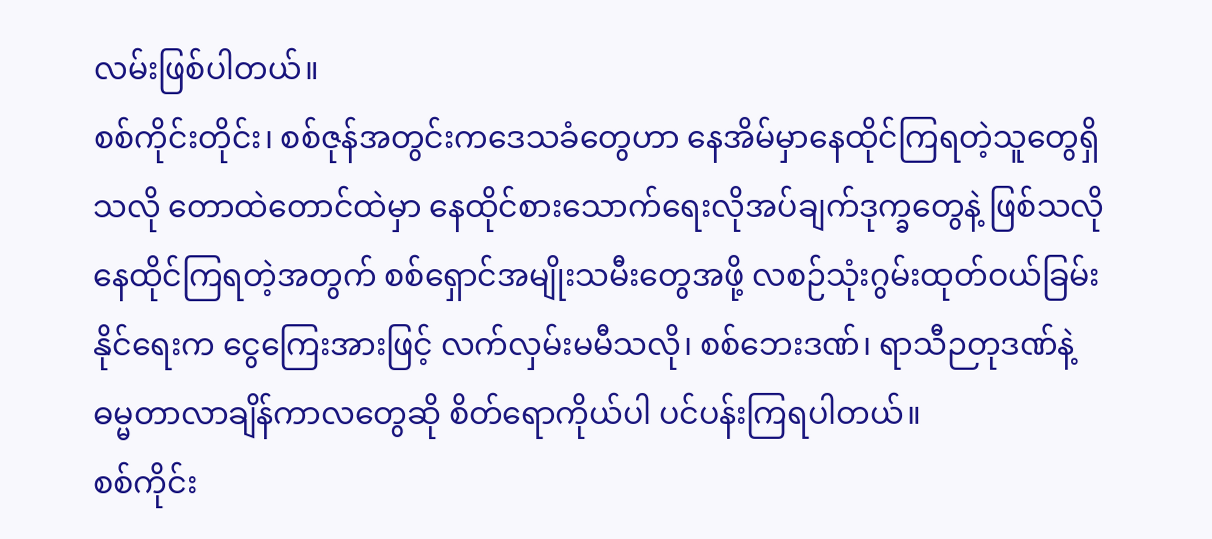လမ်းဖြစ်ပါတယ်။
စစ်ကိုင်းတိုင်း၊ စစ်ဇုန်အတွင်းကဒေသခံတွေဟာ နေအိမ်မှာနေထိုင်ကြရတဲ့သူတွေရှိသလို တောထဲတောင်ထဲမှာ နေထိုင်စားသောက်ရေးလိုအပ်ချက်ဒုက္ခတွေနဲ့ ဖြစ်သလိုနေထိုင်ကြရတဲ့အတွက် စစ်ရှောင်အမျိုးသမီးတွေအဖို့ လစဉ်သုံးဂွမ်းထုတ်ဝယ်ခြမ်းနိုင်ရေးက ငွေကြေးအားဖြင့် လက်လှမ်းမမီသလို၊ စစ်ဘေးဒဏ်၊ ရာသီဉတုဒဏ်နဲ့ ဓမ္မတာလာချိန်ကာလတွေဆို စိတ်ရောကိုယ်ပါ ပင်ပန်းကြရပါတယ်။
စစ်ကိုင်း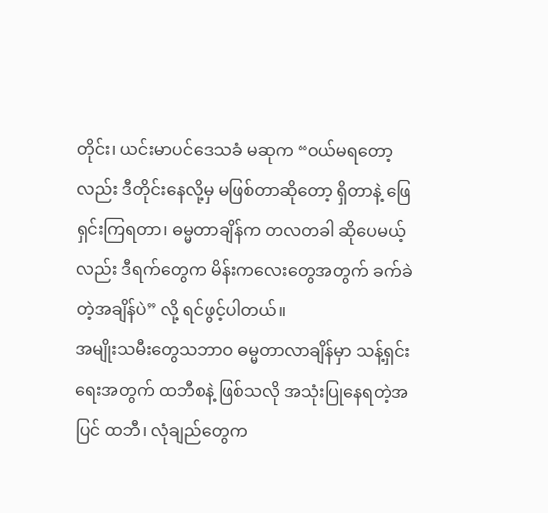တိုင်း၊ ယင်းမာပင်ဒေသခံ မဆုက “ဝယ်မရတော့လည်း ဒီတိုင်းနေလို့မှ မဖြစ်တာဆိုတော့ ရှိတာနဲ့ ဖြေရှင်းကြရတာ၊ ဓမ္မတာချိန်က တလတခါ ဆိုပေမယ့်လည်း ဒီရက်တွေက မိန်းကလေးတွေအတွက် ခက်ခဲတဲ့အချိန်ပဲ” လို့ ရင်ဖွင့်ပါတယ်။
အမျိုးသမီးတွေသဘာဝ ဓမ္မတာလာချိန်မှာ သန့်ရှင်းရေးအတွက် ထဘီစနဲ့ ဖြစ်သလို အသုံးပြုနေရတဲ့အပြင် ထဘီ၊ လုံချည်တွေက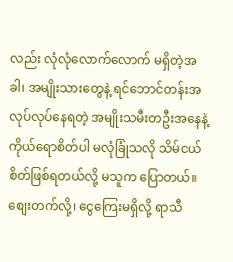လည်း လုံလုံလောက်လောက် မရှိတဲ့အခါ၊ အမျိုးသားတွေနဲ့ ရင်ဘောင်တန်းအလုပ်လုပ်နေရတဲ့ အမျိုးသမီးတဦးအနေနဲ့ ကိုယ်ရောစိတ်ပါ မလုံခြုံသလို သိမ်ငယ်စိတ်ဖြစ်ရတယ်လို့ မသူက ပြောတယ်။
စျေးတက်လို့၊ ငွေကြေးမရှိလို့ ရာသီ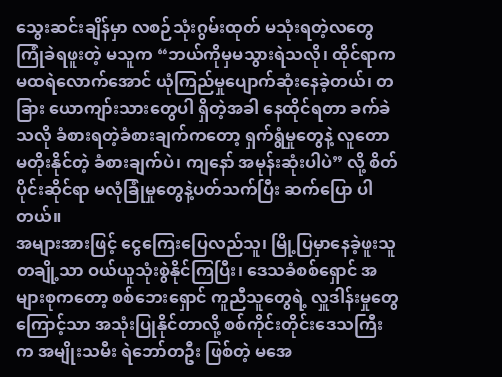သွေးဆင်းချိန်မှာ လစဉ်သုံးဂွမ်းထုတ် မသုံးရတဲ့လတွေ ကြုံခဲရဖူးတဲ့ မသူက “ဘယ်ကိုမှမသွားရဲသလို၊ ထိုင်ရာက မထရဲလောက်အောင် ယုံကြည်မှုပျောက်ဆုံးနေခဲ့တယ်၊ တခြား ယောကျာ်းသားတွေပါ ရှိတဲ့အခါ နေထိုင်ရတာ ခက်ခဲသလို ခံစားရတဲ့ခံစားချက်ကတော့ ရှက်ရွံမှုတွေနဲ့ လူတော မတိုးနိုင်တဲ့ ခံစားချက်ပဲ၊ ကျနော် အမုန်းဆုံးပါပဲ” လို့ စိတ်ပိုင်းဆိုင်ရာ မလုံခြုံမှုတွေနဲ့ပတ်သက်ပြီး ဆက်ပြော ပါတယ်။
အများအားဖြင့် ငွေကြေးပြေလည်သူ၊ မြို့ပြမှာနေခဲ့ဖူးသူတချို့သာ ဝယ်ယူသုံးစွဲနိုင်ကြပြီး၊ ဒေသခံစစ်ရှောင် အများစုကတော့ စစ်ဘေးရှောင် ကူညီသူတွေရဲ့ လှူဒါန်းမှုတွေကြောင့်သာ အသုံးပြုနိုင်တာလို့ စစ်ကိုင်းတိုင်းဒေသကြီးက အမျိုးသမီး ရဲဘော်တဦး ဖြစ်တဲ့ မအေ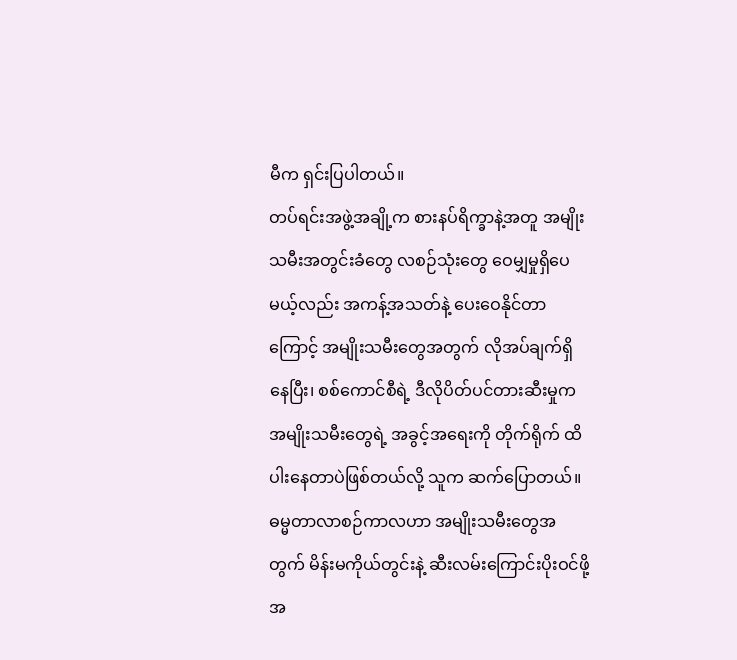မီက ရှင်းပြပါတယ်။
တပ်ရင်းအဖွဲ့အချို့က စားနပ်ရိက္ခာနဲ့အတူ အမျိုးသမီးအတွင်းခံတွေ လစဉ်သုံးတွေ ဝေမျှမှုရှိပေမယ့်လည်း အကန့်အသတ်နဲ့ ပေးဝေနိုင်တာကြောင့် အမျိုးသမီးတွေအတွက် လိုအပ်ချက်ရှိနေပြီး၊ စစ်ကောင်စီရဲ့ ဒီလိုပိတ်ပင်တားဆီးမှုက အမျိုးသမီးတွေရဲ့ အခွင့်အရေးကို တိုက်ရိုက် ထိပါးနေတာပဲဖြစ်တယ်လို့ သူက ဆက်ပြောတယ်။
ဓမ္မတာလာစဉ်ကာလဟာ အမျိုးသမီးတွေအတွက် မိန်းမကိုယ်တွင်းနဲ့ ဆီးလမ်းကြောင်းပိုးဝင်ဖို့ အ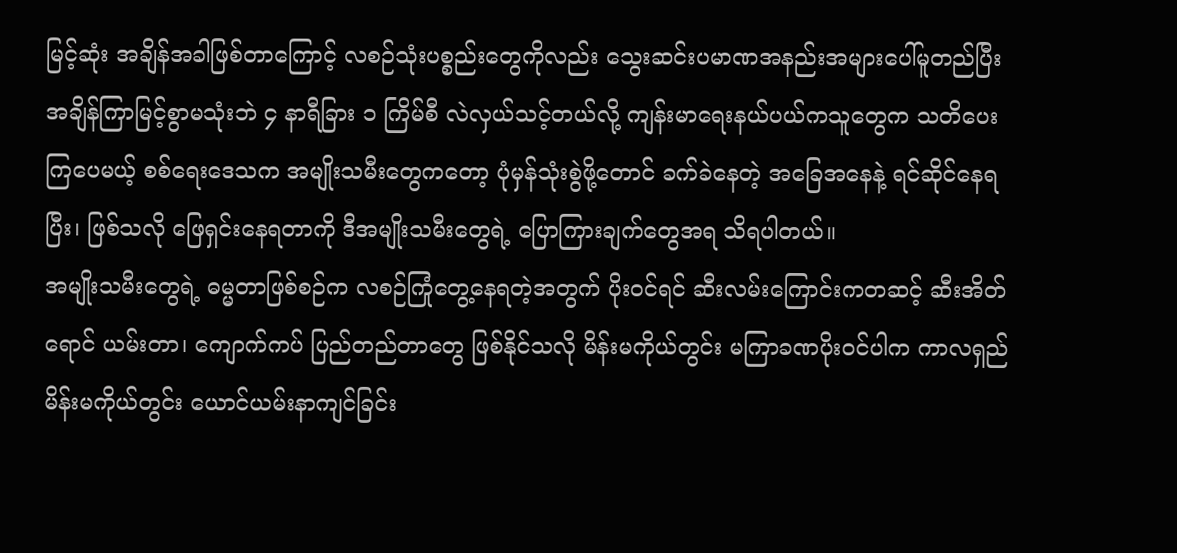မြင့်ဆုံး အချိန်အခါဖြစ်တာကြောင့် လစဉ်သုံးပစ္စည်းတွေကိုလည်း သွေးဆင်းပမာဏအနည်းအများပေါ်မူတည်ပြီး အချိန်ကြာမြင့်စွာမသုံးဘဲ ၄ နာရီခြား ၁ ကြိမ်စီ လဲလှယ်သင့်တယ်လို့ ကျန်းမာရေးနယ်ပယ်ကသူတွေက သတိပေးကြပေမယ့် စစ်ရေးဒေသက အမျိုးသမီးတွေကတော့ ပုံမှန်သုံးစွဲဖို့တောင် ခက်ခဲနေတဲ့ အခြေအနေနဲ့ ရင်ဆိုင်နေရပြီး၊ ဖြစ်သလို ဖြေရှင်းနေရတာကို ဒီအမျိုးသမီးတွေရဲ့ ပြောကြားချက်တွေအရ သိရပါတယ်။
အမျိုးသမီးတွေရဲ့ ဓမ္မတာဖြစ်စဉ်က လစဉ်ကြုံတွေ့နေရတဲ့အတွက် ပိုးဝင်ရင် ဆီးလမ်းကြောင်းကတဆင့် ဆီးအိတ်ရောင် ယမ်းတာ၊ ကျောက်ကပ် ပြည်တည်တာတွေ ဖြစ်နိုင်သလို မိန်းမကိုယ်တွင်း မကြာခဏပိုးဝင်ပါက ကာလရှည်မိန်းမကိုယ်တွင်း ယောင်ယမ်းနာကျင်ခြင်း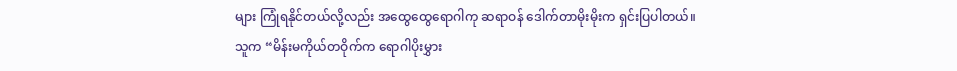များ ကြုံရနိုင်တယ်လို့လည်း အထွေထွေရောဂါကု ဆရာဝန် ဒေါက်တာမိုးမိုးက ရှင်းပြပါတယ်။
သူက “မိန်းမကိုယ်တဝိုက်က ရောဂါပိုးမွှား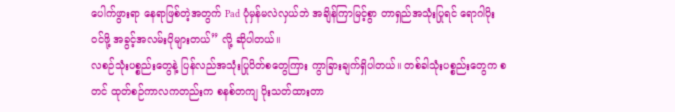ပေါက်ဖွားရာ နေရာဖြစ်တဲ့အတွက် Pad ပုံမှန်မလဲလှယ်ဘဲ အချိန်ကြာမြင့်စွာ တာရှည်အသုံးပြုရင် ရောဂါပိုးဝင်ဖို့ အခွင့်အလမ်းပိုများတယ်” လို့ ဆိုပါတယ်။
လစဉ်သုံးပစ္စည်းတွေနဲ့ ပြန်လည်အသုံးပြုပိတ်စတွေကြား ကွာခြားချက်ရှိပါတယ်။ တစ်ခါသုံးပစ္စည်းတွေက စတင် ထုတ်စဉ်ကာလကတည်းက စနစ်တကျ ပိုးသတ်ထားတာ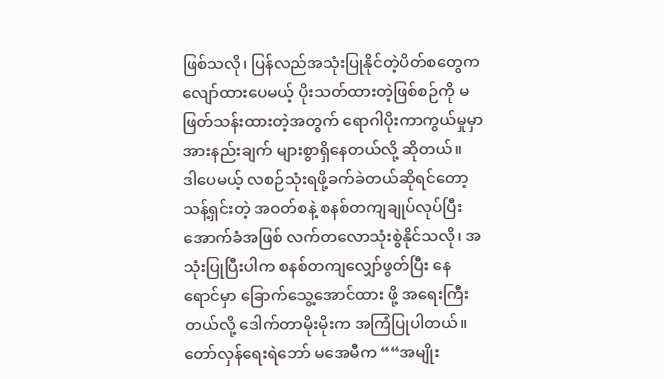ဖြစ်သလို၊ ပြန်လည်အသုံးပြုနိုင်တဲ့ပိတ်စတွေက လျော်ထားပေမယ့် ပိုးသတ်ထားတဲ့ဖြစ်စဉ်ကို မဖြတ်သန်းထားတဲ့အတွက် ရောဂါပိုးကာကွယ်မှုမှာ အားနည်းချက် များစွာရှိနေတယ်လို့ ဆိုတယ်။
ဒါပေမယ့် လစဉ်သုံးရဖို့ခက်ခဲတယ်ဆိုရင်တော့ သန့်ရှင်းတဲ့ အဝတ်စနဲ့ စနစ်တကျချုပ်လုပ်ပြီး အောက်ခံအဖြစ် လက်တလောသုံးစွဲနိုင်သလို၊ အသုံးပြုပြီးပါက စနစ်တကျလျှော်ဖွတ်ပြီး နေရောင်မှာ ခြောက်သွေ့အောင်ထား ဖို့ အရေးကြီးတယ်လို့ ဒေါက်တာမိုးမိုးက အကြံပြုပါတယ်။
တော်လှန်ရေးရဲဘော် မအေမီက ““အမျိုး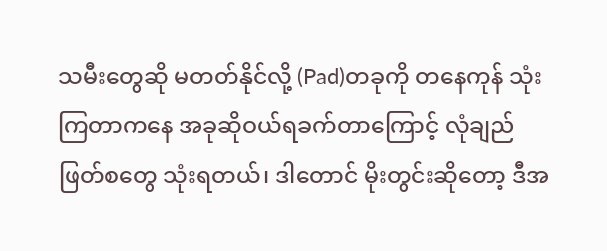သမီးတွေဆို မတတ်နိုင်လို့ (Pad)တခုကို တနေကုန် သုံးကြတာကနေ အခုဆိုဝယ်ရခက်တာကြောင့် လုံချည်ဖြတ်စတွေ သုံးရတယ်၊ ဒါတောင် မိုးတွင်းဆိုတော့ ဒီအ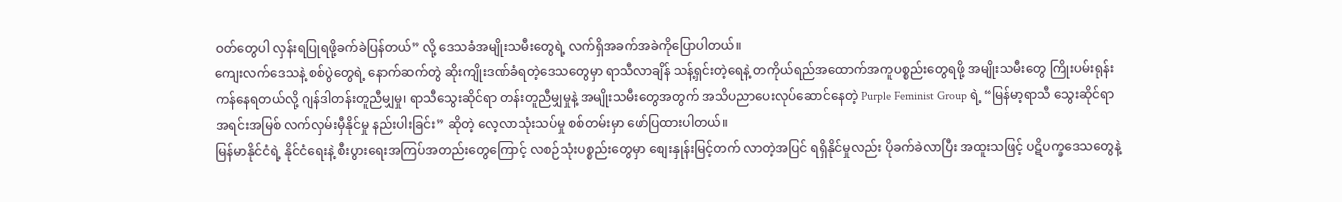ဝတ်တွေပါ လှန်းရပြုရဖို့ခက်ခဲပြန်တယ်” လို့ ဒေသခံအမျိုးသမီးတွေရဲ့ လက်ရှိအခက်အခဲကိုပြောပါတယ်။
ကျေးလက်ဒေသနဲ့ စစ်ပွဲတွေရဲ့ နောက်ဆက်တွဲ ဆိုးကျိုးဒဏ်ခံရတဲ့ဒေသတွေမှာ ရာသီလာချိန် သန့်ရှင်းတဲ့ရေနဲ့ တကိုယ်ရည်အထောက်အကူပစ္စည်းတွေရဖို့ အမျိုးသမီးတွေ ကြိုးပမ်းရုန်းကန်နေရတယ်လို့ ဂျန်ဒါတန်းတူညီမျှမှု၊ ရာသီသွေးဆိုင်ရာ တန်းတူညီမျှမှုနဲ့ အမျိုးသမီးတွေအတွက် အသိပညာပေးလုပ်ဆောင်နေတဲ့ Purple Feminist Group ရဲ့ “မြန်မာ့ရာသီ သွေးဆိုင်ရာ အရင်းအမြစ် လက်လှမ်းမှီနိုင်မှု နည်းပါးခြင်း” ဆိုတဲ့ လေ့လာသုံးသပ်မှု စစ်တမ်းမှာ ဖော်ပြထားပါတယ်။
မြန်မာနိုင်ငံရဲ့ နိုင်ငံရေးနဲ့ စီးပွားရေးအကြပ်အတည်းတွေကြောင့် လစဉ်သုံးပစ္စည်းတွေမှာ စျေးနှုန်းမြင့်တက် လာတဲ့အပြင် ရရှိနိုင်မှုလည်း ပိုခက်ခဲလာပြီး အထူးသဖြင့် ပဋိပက္ခဒေသတွေနဲ့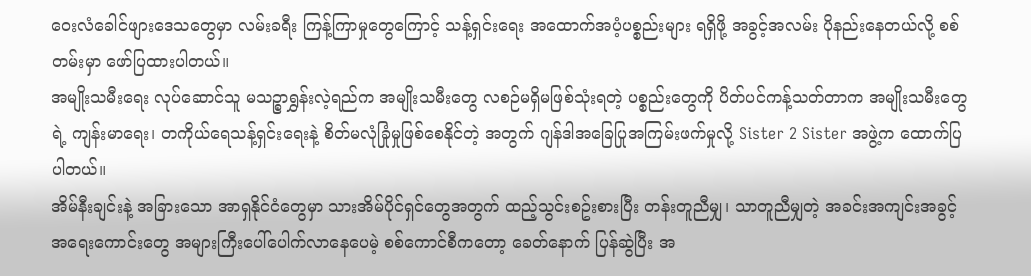ဝေးလံခေါင်ဖျားဒေသတွေမှာ လမ်းခရီး ကြန့်ကြာမှုတွေကြောင့် သန့်ရှင်းရေး အထောက်အပံ့ပစ္စည်းများ ရရှိဖို့ အခွင့်အလမ်း ပိုနည်းနေတယ်လို့ စစ်တမ်းမှာ ဖော်ပြထားပါတယ်။
အမျိုးသမီးရေး လုပ်ဆောင်သူ မသဉ္စာရွှန်းလဲ့ရည်က အမျိုးသမီးတွေ လစဉ်မရှိမဖြစ်သုံးရတဲ့ ပစ္စည်းတွေကို ပိတ်ပင်ကန့်သတ်တာက အမျိုးသမီးတွေရဲ့ ကျန်းမာရေး၊ တကိုယ်ရေသန့်ရှင်းရေးနဲ့ စိတ်မလုံခြုံမှုဖြစ်စေနိုင်တဲ့ အတွက် ဂျန်ဒါအခြေပြုအကြမ်းဖက်မှုလို့ Sister 2 Sister အဖွဲ့က ထောက်ပြပါတယ်။
အိမ်နီးချင်းနဲ့ အခြားသော အာရှနိုင်ငံတွေမှာ သားအိမ်ပိုင်ရှင်တွေအတွက် ထည့်သွင်းစဥ်းစားပြီး တန်းတူညီမျှ၊ သာတူညီမျှတဲ့ အခင်းအကျင်းအခွင့်အရေးကောင်းတွေ အများကြီးပေါ်ပေါက်လာနေပေမဲ့ စစ်ကောင်စီကတော့ ခေတ်နောက် ပြန်ဆွဲပြီး အ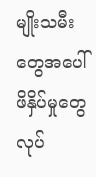မျိုးသမီးတွေအပေါ် ဖိနှိပ်မှုတွေ လုပ်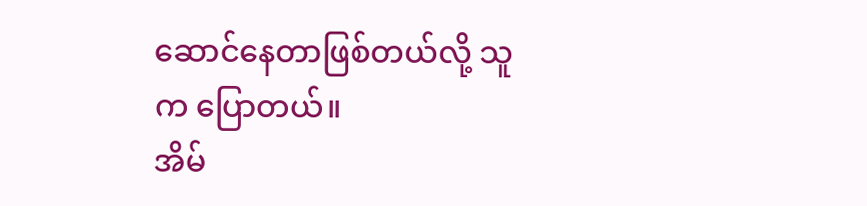ဆောင်နေတာဖြစ်တယ်လို့ သူက ပြောတယ်။
အိမ်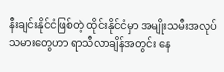နီးချင်းနိုင်ငံဖြစ်တဲ့ ထိုင်းနိုင်ငံမှာ အမျိုးသမီးအလုပ်သမားတွေဟာ ရာသီလာချိန်အတွင်း နေ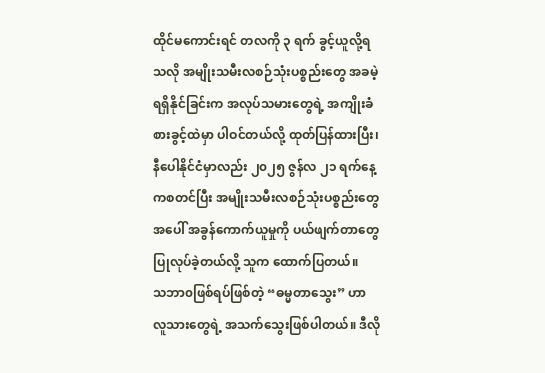ထိုင်မကောင်းရင် တလကို ၃ ရက် ခွင့်ယူလို့ရသလို အမျိုးသမီးလစဉ်သုံးပစ္စည်းတွေ အခမဲ့ရရှိနိုင်ခြင်းက အလုပ်သမားတွေရဲ့ အကျိုးခံစားခွင့်ထဲမှာ ပါဝင်တယ်လို့ ထုတ်ပြန်ထားပြီး၊ နီပေါနိုင်ငံမှာလည်း ၂၀၂၅ ဇွန်လ ၂၁ ရက်နေ့ကစတင်ပြီး အမျိုးသမီးလစဉ်သုံးပစ္စည်းတွေအပေါ် အခွန်ကောက်ယူမှုကို ပယ်ဖျက်တာတွေပြုလုပ်ခဲ့တယ်လို့ သူက ထောက်ပြတယ်။
သဘာ၀ဖြစ်ရပ်ဖြစ်တဲ့ “ဓမ္မတာသွေး” ဟာ လူသားတွေရဲ့ အသက်သွေးဖြစ်ပါတယ်။ ဒီလို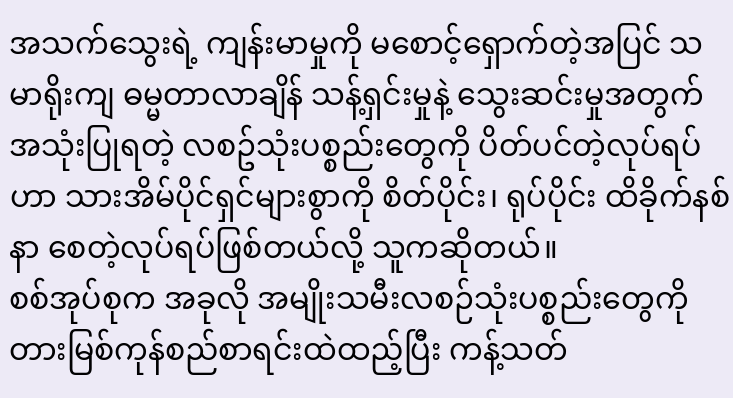အသက်သွေးရဲ့ ကျန်းမာမှုကို မစောင့်ရှောက်တဲ့အပြင် သမာရိုးကျ ဓမ္မတာလာချိန် သန့်ရှင်းမှုနဲ့ သွေးဆင်းမှုအတွက် အသုံးပြုရတဲ့ လစဥ်သုံးပစ္စည်းတွေကို ပိတ်ပင်တဲ့လုပ်ရပ်ဟာ သားအိမ်ပိုင်ရှင်များစွာကို စိတ်ပိုင်း၊ ရုပ်ပိုင်း ထိခိုက်နစ်နာ စေတဲ့လုပ်ရပ်ဖြစ်တယ်လို့ သူကဆိုတယ်။
စစ်အုပ်စုက အခုလို အမျိုးသမီးလစဉ်သုံးပစ္စည်းတွေကို တားမြစ်ကုန်စည်စာရင်းထဲထည့်ပြီး ကန့်သတ်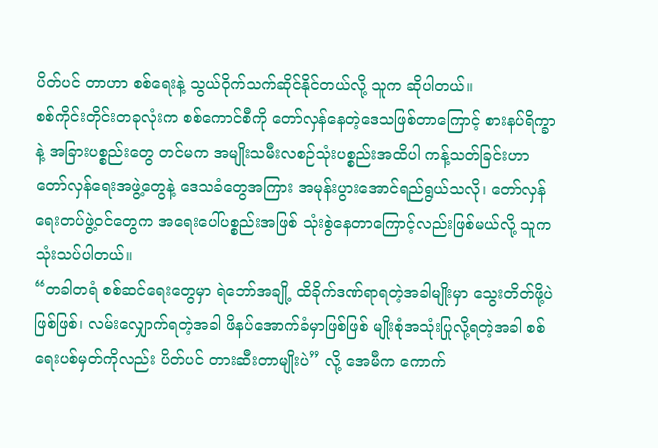ပိတ်ပင် တာဟာ စစ်ရေးနဲ့ သွယ်ဝိုက်သက်ဆိုင်နိုင်တယ်လို့ သူက ဆိုပါတယ်။
စစ်ကိုင်းတိုင်းတခုလုံးက စစ်ကောင်စီကို တော်လှန်နေတဲ့ဒေသဖြစ်တာကြောင့် စားနပ်ရိက္ခာနဲ့ အခြားပစ္စည်းတွေ တင်မက အမျိုးသမီးလစဉ်သုံးပစ္စည်းအထိပါ ကန့်သတ်ခြင်းဟာ တော်လှန်ရေးအဖွဲ့တွေနဲ့ ဒေသခံတွေအကြား အမုန်းပွားအောင်ရည်ရွယ်သလို၊ တော်လှန်ရေးတပ်ဖွဲ့ဝင်တွေက အရေးပေါ်ပစ္စည်းအဖြစ် သုံးစွဲနေတာကြောင့်လည်းဖြစ်မယ်လို့ သူက သုံးသပ်ပါတယ်။
“တခါတရံ စစ်ဆင်ရေးတွေမှာ ရဲဘော်အချို့ ထိခိုက်ဒဏ်ရာရတဲ့အခါမျိုးမှာ သွေးတိတ်ဖို့ပဲဖြစ်ဖြစ်၊ လမ်းလျှောက်ရတဲ့အခါ ဖိနပ်အောက်ခံမှာဖြစ်ဖြစ် မျိုးစုံအသုံးပြုလို့ရတဲ့အခါ စစ်ရေးပစ်မှတ်ကိုလည်း ပိတ်ပင် တားဆီးတာမျိုးပဲ” လို့ အေမီက ကောက်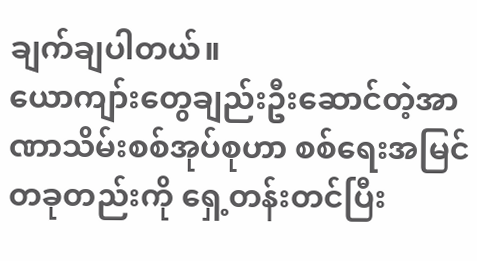ချက်ချပါတယ်။
ယောကျာ်းတွေချည်းဦးဆောင်တဲ့အာဏာသိမ်းစစ်အုပ်စုဟာ စစ်ရေးအမြင်တခုတည်းကို ရှေ့တန်းတင်ပြီး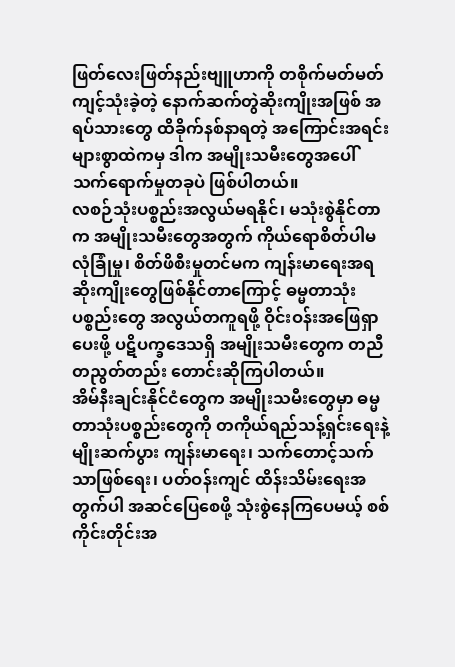ဖြတ်လေးဖြတ်နည်းဗျူဟာကို တစိုက်မတ်မတ် ကျင့်သုံးခဲ့တဲ့ နောက်ဆက်တွဲဆိုးကျိုးအဖြစ် အရပ်သားတွေ ထိခိုက်နစ်နာရတဲ့ အကြောင်းအရင်းများစွာထဲကမှ ဒါက အမျိုးသမီးတွေအပေါ် သက်ရောက်မှုတခုပဲ ဖြစ်ပါတယ်။
လစဉ်သုံးပစ္စည်းအလွယ်မရနိုင်၊ မသုံးစွဲနိုင်တာက အမျိုးသမီးတွေအတွက် ကိုယ်ရောစိတ်ပါမလုံခြုံမှု၊ စိတ်ဖိစီးမှုတင်မက ကျန်းမာရေးအရ ဆိုးကျိုးတွေဖြစ်နိုင်တာကြောင့် ဓမ္မတာသုံးပစ္စည်းတွေ အလွယ်တကူရဖို့ ဝိုင်းဝန်းအဖြေရှာပေးဖို့ ပဋိပက္ခဒေသရှိ အမျိုးသမီးတွေက တညီတညွတ်တည်း တောင်းဆိုကြပါတယ်။
အိမ်နီးချင်းနိုင်ငံတွေက အမျိုးသမီးတွေမှာ ဓမ္မတာသုံးပစ္စည်းတွေကို တကိုယ်ရည်သန့်ရှင်းရေးနဲ့ မျိုးဆက်ပွား ကျန်းမာရေး၊ သက်တောင့်သက်သာဖြစ်ရေး၊ ပတ်ဝန်းကျင် ထိန်းသိမ်းရေးအတွက်ပါ အဆင်ပြေစေဖို့ သုံးစွဲနေကြပေမယ့် စစ်ကိုင်းတိုင်းအ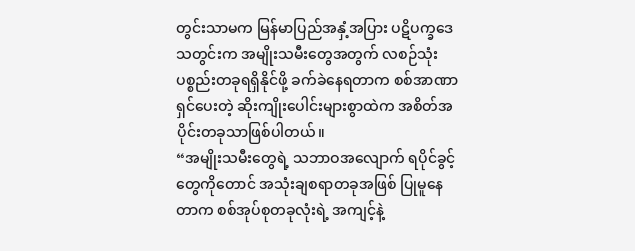တွင်းသာမက မြန်မာပြည်အနှံ့အပြား ပဋိပက္ခဒေသတွင်းက အမျိုးသမီးတွေအတွက် လစဉ်သုံးပစ္စည်းတခုရရှိနိုင်ဖို့ ခက်ခဲနေရတာက စစ်အာဏာရှင်ပေးတဲ့ ဆိုးကျိုးပေါင်းများစွာထဲက အစိတ်အပိုင်းတခုသာဖြစ်ပါတယ်။
“အမျိုးသမီးတွေရဲ့ သဘာဝအလျောက် ရပိုင်ခွင့်တွေကိုတောင် အသုံးချစရာတခုအဖြစ် ပြုမူနေတာက စစ်အုပ်စုတခုလုံးရဲ့ အကျင့်နဲ့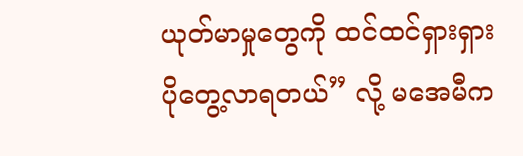ယုတ်မာမှုတွေကို ထင်ထင်ရှားရှားပိုတွေ့လာရတယ်” လို့ မအေမီက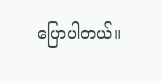ပြောပါတယ်။